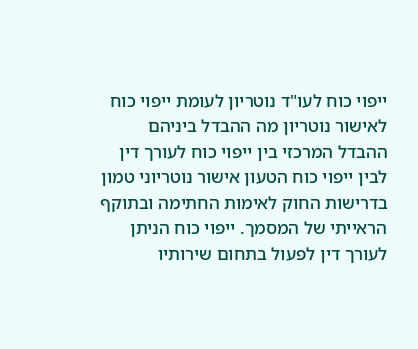ייפוי כוח לעו"ד נוטריון לעומת ייפוי כוח לאישור נוטריון מה ההבדל ביניהם
ההבדל המרכזי בין ייפוי כוח לעורך דין לבין ייפוי כוח הטעון אישור נוטריוני טמון בדרישות החוק לאימות החתימה ובתוקף הראייתי של המסמך. ייפוי כוח הניתן לעורך דין לפעול בתחום שירותיו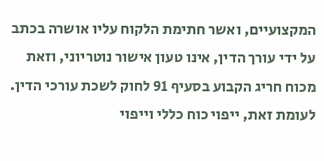המקצועיים, ואשר חתימת הלקוח עליו אושרה בכתב על ידי עורך הדין, אינו טעון אישור נוטריוני, וזאת מכוח חריג הקבוע בסעיף 91 לחוק לשכת עורכי הדין. לעומת זאת, ייפוי כוח כללי וייפוי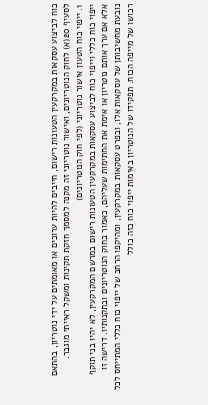כוח לביצוע עסקאות במקרקעין הטעונות רישום, חייבים להיות ערוכים או מאומתים על ידי נוטריון, בהתאם לסעיף 20(א) לחוק הנוטריונים, ואישור נוטריוני זה מקנה למסמך חזקת תקינות ומשקל ראייתי מוגבר.
1. ייפוי כוח הטעון אישור נוטריוני (לפי חוק הנוטריונים)
ייפוי כוח כללי וייפוי כוח לביצוע עסקאות במקרקעין הטעונות רישום במרשם המקרקעין, לא יהיו בני תוקף אלא אם ערך אותם נוטריון או אימת את החתימות שעליהם, כאמור בחוק הנוטריונים ובתקנותיו. דרישה זו נובעת מחשיבותן של עסקאות אלו, ובפרט עסקאות במקרקעין, ומהיקפו הרחב של ייפוי כוח כללי המתייחס לכל רכושו של מייפה הכוח. תפקידו של הנוטריון באימות ייפוי כוח כזה כולל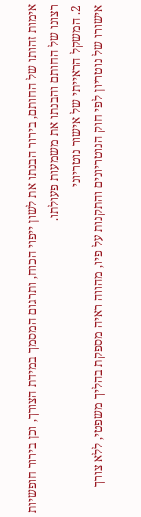אימות זהותו של החותם, בירור הבנתו את לשון ייפוי הכוח, ותרגום המסמך במידת הצורך, וכן בירור חופשיות רצונו של החותם והבנתו את משמעות פעולתו.
2. המשקל הראייתי של אישור נוטריוני
אישורו של נוטריון לפי חוק הנוטריונים והתקנות על פיו, מהווה ראיה מספקת בהליך משפטי, ללא צורך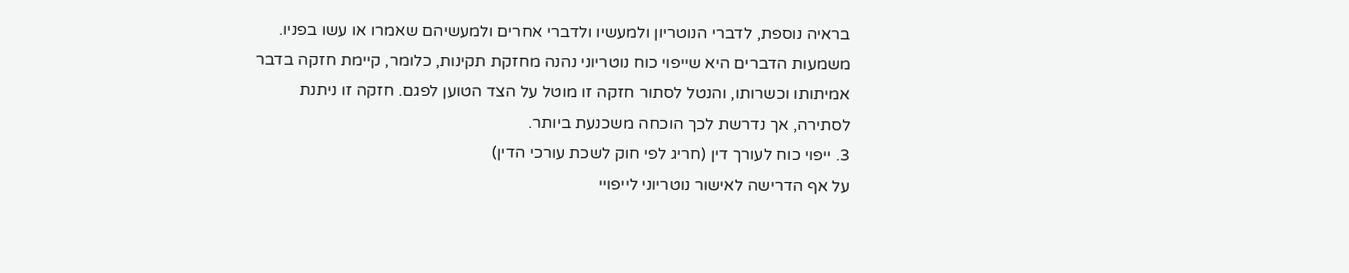בראיה נוספת, לדברי הנוטריון ולמעשיו ולדברי אחרים ולמעשיהם שאמרו או עשו בפניו. משמעות הדברים היא שייפוי כוח נוטריוני נהנה מחזקת תקינות, כלומר, קיימת חזקה בדבר אמיתותו וכשרותו, והנטל לסתור חזקה זו מוטל על הצד הטוען לפגם. חזקה זו ניתנת לסתירה, אך נדרשת לכך הוכחה משכנעת ביותר.
3. ייפוי כוח לעורך דין (חריג לפי חוק לשכת עורכי הדין)
על אף הדרישה לאישור נוטריוני לייפויי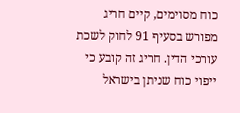כוח מסוימים, קיים חריג מפורש בסעיף 91 לחוק לשכת עורכי הדין. חריג זה קובע כי ייפוי כוח שניתן בישראל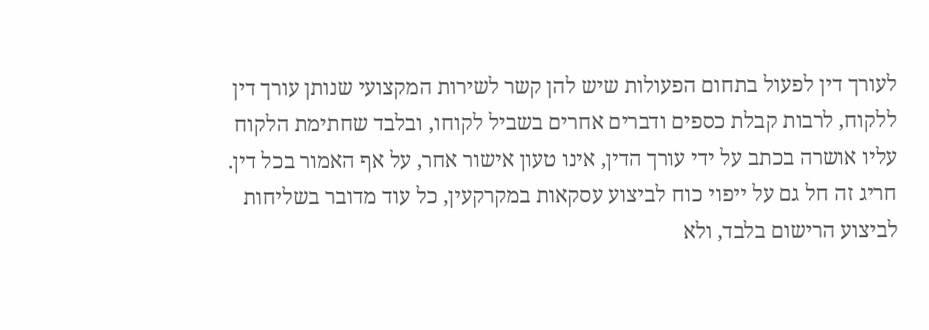לעורך דין לפעול בתחום הפעולות שיש להן קשר לשירות המקצועי שנותן עורך דין ללקוח, לרבות קבלת כספים ודברים אחרים בשביל לקוחו, ובלבד שחתימת הלקוח עליו אושרה בכתב על ידי עורך הדין, אינו טעון אישור אחר, על אף האמור בכל דין. חריג זה חל גם על ייפוי כוח לביצוע עסקאות במקרקעין, כל עוד מדובר בשליחות לביצוע הרישום בלבד, ולא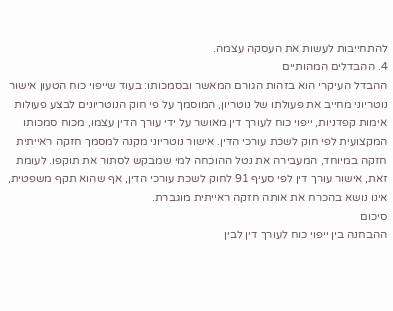להתחייבות לעשות את העסקה עצמה.
4. ההבדלים המהותיים
ההבדל העיקרי הוא בזהות הגורם המאשר ובסמכותו: בעוד שייפוי כוח הטעון אישור נוטריוני מחייב את פעולתו של נוטריון, המוסמך על פי חוק הנוטריונים לבצע פעולות אימות קפדניות, ייפוי כוח לעורך דין מאושר על ידי עורך הדין עצמו, מכוח סמכותו המקצועית לפי חוק לשכת עורכי הדין. אישור נוטריוני מקנה למסמך חזקה ראייתית חזקה במיוחד, המעבירה את נטל ההוכחה למי שמבקש לסתור את תוקפו. לעומת זאת, אישור עורך דין לפי סעיף 91 לחוק לשכת עורכי הדין, אף שהוא תקף משפטית, אינו נושא בהכרח את אותה חזקה ראייתית מוגברת.
סיכום
ההבחנה בין ייפוי כוח לעורך דין לבין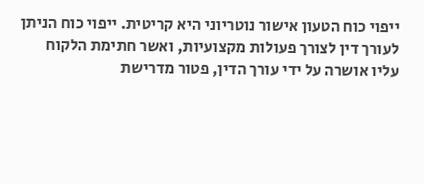ייפוי כוח הטעון אישור נוטריוני היא קריטית. ייפוי כוח הניתן לעורך דין לצורך פעולות מקצועיות, ואשר חתימת הלקוח עליו אושרה על ידי עורך הדין, פטור מדרישת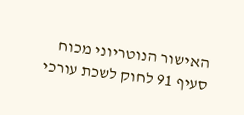האישור הנוטריוני מכוח סעיף 91 לחוק לשכת עורכי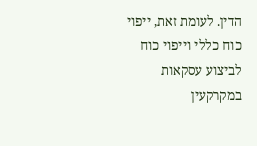הדין. לעומת זאת, ייפוי כוח כללי וייפוי כוח לביצוע עסקאות במקרקעין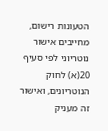הטעונות רישום, מחייבים אישור נוטריוני לפי סעיף 20(א) לחוק הנוטריונים, ואישור זה מעניק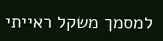למסמך משקל ראייתי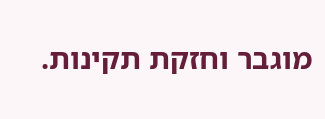מוגבר וחזקת תקינות.